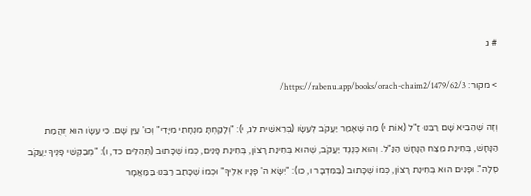# ג

> מקור: https://rabenu.app/books/orach-chaim2/1479/62/3/

וְזֶה שֶׁהֵבִיא שָׁם רַבֵּנוּ זַ"ל (אוֹת י) מַה שֶּׁאָמַר יַעֲקֹב לְעֵשָׂו (בְּרֵאשִׁית לג, י): "וְלָקַחְתָּ מִנְחָתִי מִיָּדִי" וְכוּ' עַיֵּן שָׁם. כִּי עֵשָׂו הוּא זֻהֲמַת הַנָּחָשׁ, בְּחִינַת מֵצַח הַנָּחָשׁ הַנַּ"ל. וְהוּא כְּנֶגֶד יַעֲקֹב, שֶׁהוּא בְּחִינַת רָצוֹן, בְּחִינַת פָּנִים, כְּמוֹ שֶׁכָּתוּב (תְּהִלִּים כד, ו): "מְבַקְּשֵׁי פָנֶיךָ יַעֲקֹב סֶלָה". וּפָנִים הוּא בְּחִינַת רָצוֹן, כְּמוֹ שֶׁכָּתוּב (בַּמִּדְבָּר ו, כו): "יִשָּׂא ה' פָּנָיו אֵלֶיךָ" וּכְמוֹ שֶׁכָּתַב רַבֵּנוּ בַּמַּאֲמָר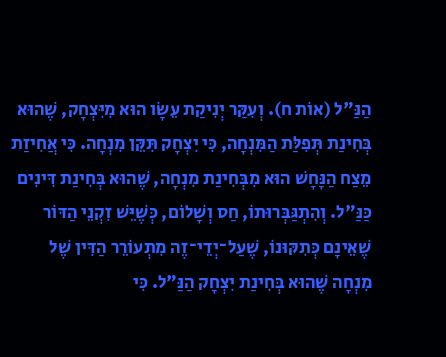הַנַּ"ל (אוֹת ח). וְעִקַּר יְנִיקַת עֵשָׂו הוּא מִיִּצְחָק, שֶׁהוּא בְּחִינַת תְּפִלַּת הַמִּנְחָה, כִּי יִצְחָק תִּקֵּן מִנְחָה. כִּי אֲחִיזַת מֵצַח הַנָּחָשׁ הוּא מִבְּחִינַת מִנְחָה, שֶׁהוּא בְּחִינַת דִּינִים כַּנַּ"ל. וְהִתְגַּבְּרוּתוֹ, חַס וְשָׁלוֹם, כְּשֶׁיֵּשׁ זִקְנֵי הַדּוֹר שֶׁאֵינָם כְּתִקּוּנוֹ, שֶׁעַל־יְדֵי־זֶה מִתְעוֹרֵר הַדִּין שֶׁל מִנְחָה שֶׁהוּא בְּחִינַת יִצְחָק הַנַּ"ל. כִּי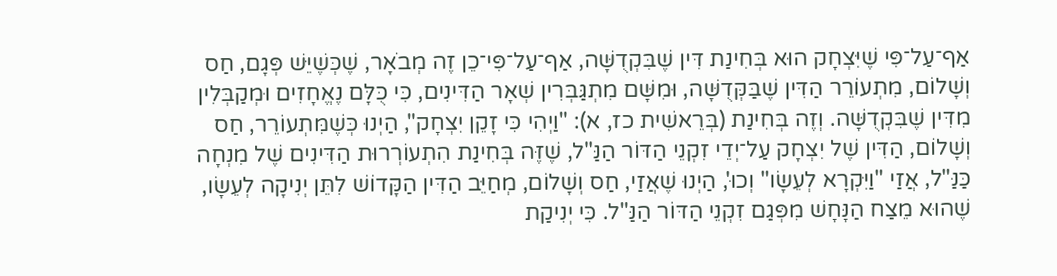אַף־עַל־פִּי שֶׁיִּצְחָק הוּא בְּחִינַת דִּין שֶׁבִּקְדֻשָּׁה, אַף־עַל־פִּי־כֵן זֶה מְבֹאָר, שֶׁכְּשֶׁיֵּשׁ פְּגָם, חַס וְשָׁלוֹם, מִתְעוֹרֵר הַדִּין שֶׁבַּקְּדֻשָּׁה, וּמִשָּׁם מִתְגַּבְּרִין שְׁאָר הַדִּינִים, כִּי כֻּלָּם נֶאֱחָזִים וּמְקַבְּלִין מִדִּין שֶׁבִּקְדֻשָּׁה. וְזֶה בְּחִינַת (בְּרֵאשִׁית כז, א): "וַיְהִי כִּי זָקֵן יִצְחָק", הַיְנוּ כְּשֶׁמִּתְעוֹרֵר, חַס וְשָׁלוֹם, הַדִּין שֶׁל יִצְחָק עַל־יְדֵי זִקְנֵי הַדּוֹר הַנַּ"ל, שֶׁזֶּה בְּחִינַת הִתְעוֹרְרוּת הַדִּינִים שֶׁל מִנְחָה כַּנַּ"ל, אֲזַי "וַיִּקְרָא לְעֵשָׂו" וְכוּ', הַיְנוּ שֶׁאֲזַי, חַס וְשָׁלוֹם, מְחַיֵּב הַדִּין הַקָּדוֹשׁ לִתֵּן יְנִיקָה לְעֵשָׂו, שֶׁהוּא מֵצַח הַנָּחָשׁ מִפְּגַם זִקְנֵי הַדּוֹר הַנַּ"ל. כִּי יְנִיקַת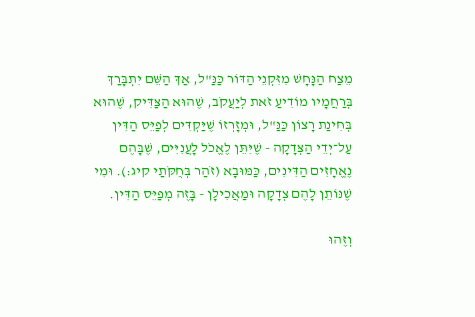מֵצַח הַנָּחָשׁ מִזִּקְנֵי הַדּוֹר כַּנַּ"ל, אַךְ הַשֵּׁם יִתְבָּרַךְ בְּרַחֲמָיו מוֹדִיעַ זֹאת לְיַעֲקֹב, שֶׁהוּא הַצַּדִּיק, שֶׁהוּא בְּחִינַת רָצוֹן כַּנַּ"ל, וּמְזָרְזוֹ שֶׁיַּקְדִּים לְפַיֵּס הַדִּין עַל־יְדֵי הַצְּדָקָה - שֶׁיִּתֵּן לֶאֱכֹל לָעֲנִיִּים, שֶׁבָּהֶם נֶאֱחָזִים הַדִּינִים, כַּמּוּבָא (זֹהַר בְּחֻקֹּתַי קיג:). וּמִי שֶׁנּוֹתֵן לָהֶם צְדָקָה וּמַאֲכִילָן - בָּזֶה מְפַיֵּס הַדִּין.

וְזֶהוּ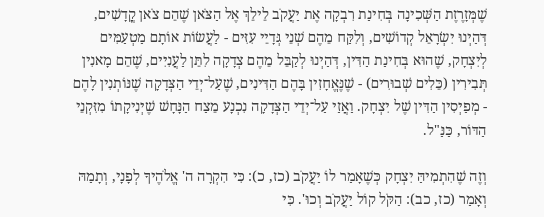שֶׁמְּזָרֶזֶת הַשְּׁכִינָה בְּחִינַת רִבְקָה אֶת יַעֲקֹב לֵילֵךְ אֶל הַצֹּאן שֶׁהֵם צֹאן קֳדָשִׁים, דְּהַיְנוּ יִשְׂרָאֵל קְדוֹשִׁים, וְלִקַּח מֵהֶם שְׁנֵי גְּדָיֵי עִזִּים - לַעֲשׂוֹת אוֹתָם מַטְעַמִּים לְיִצְחָק, שֶׁהוּא בְּחִינַת הַדִּין, דְּהַיְנוּ לְקַבֵּל מֵהֶם צְדָקָה לִתֵּן לַעֲנִיִּים, שֶׁהֵם מָאנִין תְּבִירִין (כֵּלִים שְׁבוּרִים) - שֶׁנֶּאֱחָזִין בָּהֶם הַדִּינִים, שֶׁעַל־יְדֵי הַצְּדָקָה שֶׁנּוֹתְנִין לָהֶם - מְפַיְּסִין הַדִּין שֶׁל יִצְחָק. וַאֲזַי עַל־יְדֵי הַצְּדָקָה נִכְנָע מֵצַח הַנָּחָשׁ שֶׁיְּנִיקָתוֹ מִזִּקְנֵי הַדּוֹר, כַּנַּ"ל.

וְזֶה שֶׁהִתְמִיהַּ יִצְחָק כְּשֶׁאָמַר לוֹ יַעֲקֹב (כז, כ): כִּי הִקְרָה ה' אֱלֹהֶיךָ לְפָנָי, וְתָמַהּ וְאָמַר (כז, כב): הַקֹּל קוֹל יַעֲקֹב וְכוּ'. כִּי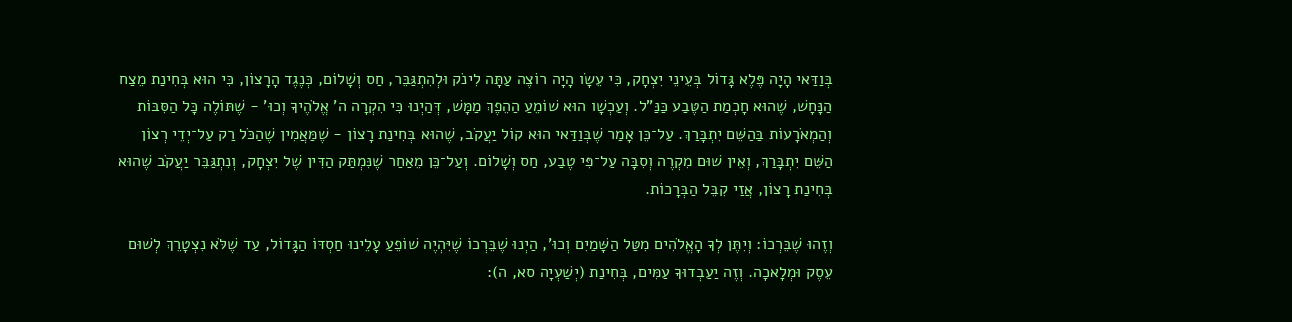בְּוַדַּאי הָיָה פֶּלֶא גָּדוֹל בְּעֵינֵי יִצְחָק, כִּי עֵשָׂו הָיָה רוֹצֶה עַתָּה לִינֹק וּלְהִתְגַּבֵּר, חַס וְשָׁלוֹם, כְּנֶגֶד הָרָצוֹן, כִּי הוּא בְּחִינַת מֵצַח הַנָּחָשׁ, שֶׁהוּא חָכְמַת הַטֶּבַע כַּנַּ"ל. וְעַכְשָׁו הוּא שׁוֹמֵעַ הַהֵפֶךְ מַמָּשׁ, דְּהַיְנוּ כִּי הִקְרָה ה' אֱלֹהֶיךָ וְכוּ' - שֶׁתּוֹלֶה כָּל הַסִּבּוֹת וְהַמְאֹרָעוֹת בַּהַשֵּׁם יִתְבָּרַךְ. עַל־כֵּן אָמַר שֶׁבְּוַדַּאי הוּא קוֹל יַעֲקֹב, שֶׁהוּא בְּחִינַת רָצוֹן - שֶׁמַּאֲמִין שֶׁהַכֹּל רַק עַל־יְדֵי רְצוֹן הַשֵּׁם יִתְבָּרַךְ, וְאֵין שׁוּם מִקְרֶה וְסִבָּה עַל־פִּי טֶבַע, חַס וְשָׁלוֹם. וְעַל־כֵּן מֵאַחַר שֶׁנִּמְתַּק הַדִּין שֶׁל יִצְחָק, וְנִתְגַּבֵּר יַעֲקֹב שֶׁהוּא בְּחִינַת רָצוֹן, אֲזַי קִבֵּל הַבְּרָכוֹת.

וְזֶהוּ שֶׁבֵּרְכוֹ: וְיִתֶּן לְךָ הָאֱלֹהִים מִטַּל הַשָּׁמַיִם וְכוּ', הַיְנוּ שֶׁבֵּרְכוֹ שֶׁיִּהְיֶה שׁוֹפֵעַ עָלֵינוּ חַסְדּוֹ הַגָּדוֹל, עַד שֶׁלֹּא נִצְטָרֵךְ לְשׁוּם עֵסֶק וּמְלָאכָה. וְזֶה יַעַבְדוּךָ עַמִּים, בְּחִינַת (יְשַׁעְיָה סא, ה):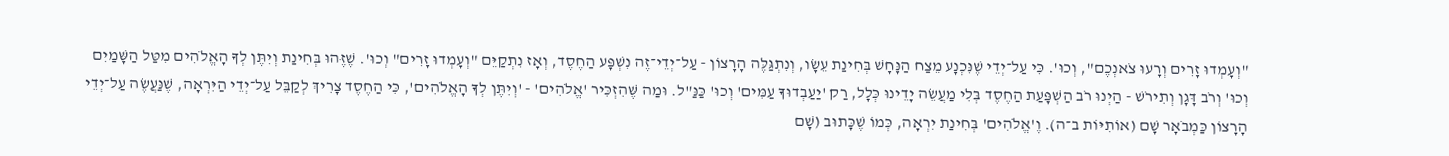"וְעָמְדוּ זָרִים וְרָעוּ צֹאנְכֶם", וְכוּ'. כִּי עַל־יְדֵי שֶׁנִּכְנָע מֵצַח הַנָּחָשׁ בְּחִינַת עֵשָׂו, וְנִתְגַּלֶּה הָרָצוֹן - עַל־יְדֵי־זֶה נִשְׁפָּע הַחֶסֶד, וְאָז נִתְקַיֵּם "וְעָמְדוּ זָרִים" וְכוּ'. שֶׁזֶּהוּ בְּחִינַת וְיִתֶּן לְךָ הָאֱלֹהִים מִטַּל הַשָּׁמַיִם וְכוּ' וְרֹב דָּגָן וְתִירֹשׁ - הַיְנוּ רֹב הַשְׁפָּעַת הַחֶסֶד בְּלִי מַעֲשֵׂה יָדֵינוּ כְּלָל, רַק 'יַעַבְדוּךָ עַמִּים' וְכוּ' כַּנַּ"ל. וּמַה שֶּׁהִזְכִּיר 'אֱלֹהִים' - 'וְיִתֶּן לְךָ הָאֱלֹהִים', כִּי הַחֶסֶד צָרִיךְ לְקַבֵּל עַל־יְדֵי הַיִּרְאָה, שֶׁנַּעֲשֶׂה עַל־יְדֵי הָרָצוֹן כַּמְבֹאָר שָׁם (אוֹתִיּוֹת ב־ה). וֶ'אֱלֹהִים' בְּחִינַת יִרְאָה, כְּמוֹ שֶׁכָּתוּב (שָׁם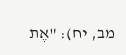מב, יח): "אֶת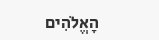הָאֱלֹהִים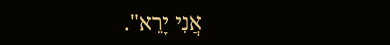אֲנִי יָרֵא".